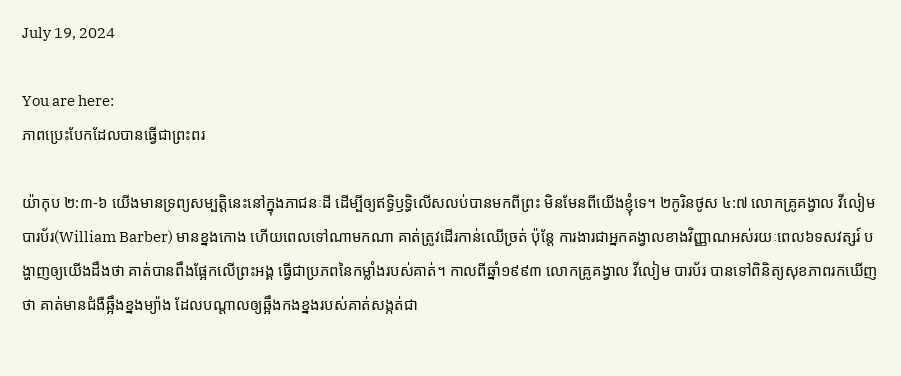July 19, 2024

You are here:
ភាពប្រេះបែកដែលបានធ្វើជាព្រះពរ

យ៉ាកុប ២:៣-៦ យើងមានទ្រព្យសម្បត្តិនេះនៅក្នុងភាជនៈដី ដើម្បីឲ្យឥទ្ធិឫទ្ធិលើសលប់បានមកពីព្រះ មិនមែនពីយើងខ្ញុំទេ។ ២កូរិនថូស ៤:៧ លោកគ្រូគង្វាល វីលៀម បារប័រ(William Barber) មានខ្នងកោង ហើយពេលទៅណាមកណា គាត់ត្រូវដើរកាន់ឈើច្រត់ ប៉ុន្តែ ការងារជាអ្នកគង្វាលខាងវិញ្ញាណអស់រយៈពេល៦ទសវត្សរ៍ បង្ហាញឲ្យយើងដឹងថា គាត់បានពឹងផ្អែកលើព្រះអង្គ ធ្វើជាប្រភពនៃកម្លាំងរបស់គាត់។ កាលពីឆ្នាំ១៩៩៣ លោកគ្រូគង្វាល វីលៀម បារប័រ បានទៅពិនិត្យសុខភាពរកឃើញថា គាត់មានជំងឺឆ្អឹងខ្នងម្យ៉ាង ដែលបណ្តាលឲ្យឆ្អឹងកងខ្នងរបស់គាត់សង្កត់ជា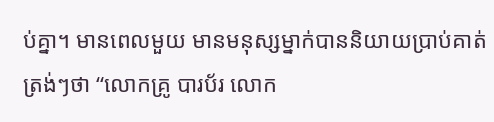ប់គ្នា។ មានពេលមួយ មានមនុស្សម្នាក់បាននិយាយប្រាប់គាត់ត្រង់ៗថា “លោកគ្រូ បារប័រ លោក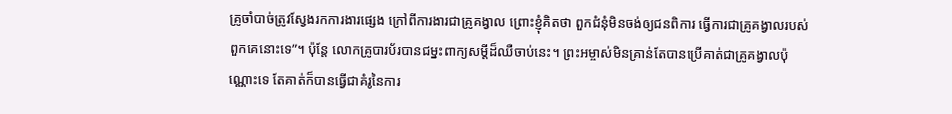គ្រូចាំបាច់ត្រូវស្វែងរកការងារផ្សេង ក្រៅពីការងារជាគ្រូគង្វាល ព្រោះខ្ញុំគិតថា ពួកជំនុំមិនចង់ឲ្យជនពិការ ធ្វើការជាគ្រូគង្វាលរបស់ពួកគេនោះទេ”។ ប៉ុន្តែ លោកគ្រូបារប័របានជម្នះពាក្យសម្ដីដ៏ឈឺចាប់នេះ។ ព្រះអម្ចាស់មិនគ្រាន់តែបានប្រើគាត់ជាគ្រូគង្វាលប៉ុណ្ណោះទេ តែគាត់ក៏បានធ្វើជាគំរូនៃការ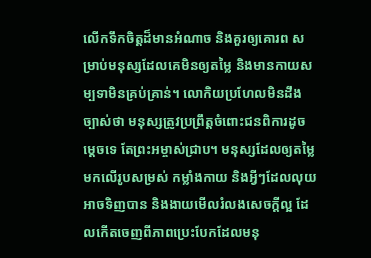លើកទឹកចិត្តដ៏មានអំណាច និងគួរឲ្យគោរព សម្រាប់មនុស្សដែលគេមិនឲ្យតម្លៃ និងមានកាយសម្បទាមិនគ្រប់គ្រាន់។ លោកិយប្រហែលមិនដឹងច្បាស់ថា មនុស្សត្រូវប្រព្រឹត្តចំពោះជនពិការដូចម្តេចទេ តែព្រះអម្ចាស់ជ្រាប។ មនុស្សដែលឲ្យតម្លៃមកលើរូបសម្រស់ កម្លាំងកាយ និងអ្វីៗដែលលុយអាចទិញបាន និងងាយមើលរំលងសេចក្តីល្អ ដែលកើតចេញពីភាពប្រេះបែកដែលមនុ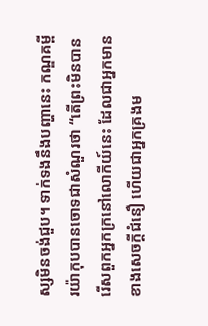ស្សមិនចង់ជួប។ ទាក់ទងនឹងបញ្ហានេះ កណ្ឌគម្ពីរយ៉ាកុបបានចោទជាសំណួរថា “តើព្រះមិនបានរើសពួកអ្នកក្រនៅលោកីយ៍នេះ ដែលជាអ្នកមានខាងសេចក្តីជំនឿ ហើយជាអ្នកគ្រងម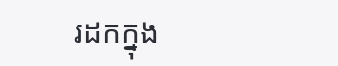រដកក្នុង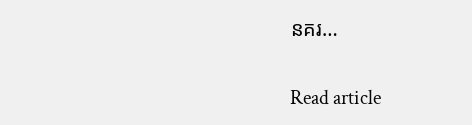នគរ…

Read article